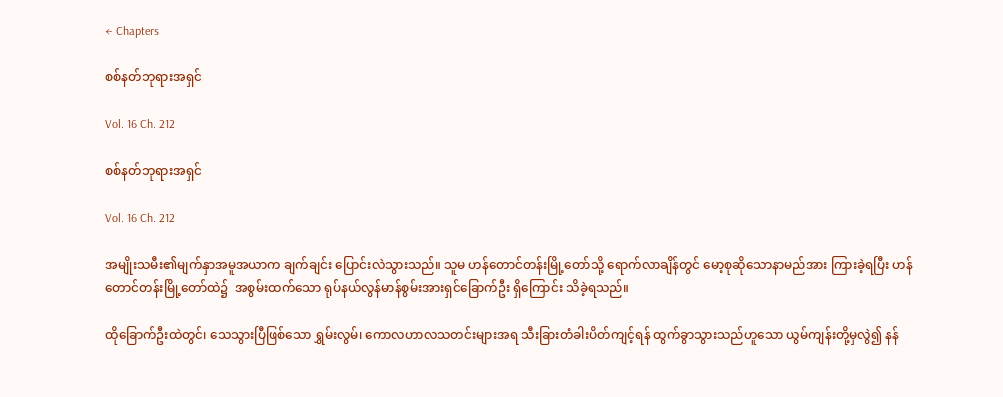← Chapters

စစ်နတ်ဘုရားအရှင်

Vol. 16 Ch. 212

စစ်နတ်ဘုရားအရှင်

Vol. 16 Ch. 212

အမျိုးသမီး၏မျက်နှာအမူအယာက ချက်ချင်း ပြောင်းလဲသွားသည်။ သူမ ဟန်တောင်တန်းမြို့တော်သို့ ရောက်လာချိန်တွင် မော့စုဆိုသောနာမည်အား ကြားခဲ့ရပြီး ဟန်တောင်တန်းမြို့တော်ထဲ၌  အစွမ်းထက်သော ရုပ်နယ်လွန်မာန်စွမ်းအားရှင်ခြောက်ဦး ရှိကြောင်း သိခဲ့ရသည်။

ထိုခြောက်ဦးထဲတွင်၊ သေသွားပြီဖြစ်သော ရွှမ်းလွမ်၊ ကောလဟာလသတင်းများအရ သီးခြားတံခါးပိတ်ကျင့်ရန် ထွက်ခွာသွားသည်ဟူသော ယွမ်ကျန်းတို့မှလွဲ၍ နန်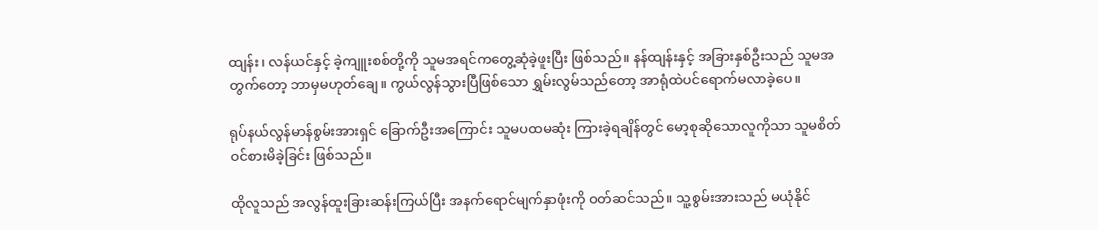ထျန်း၊ လန်ယင်နှင့် ခဲ့ကျူးစစ်တို့ကို သူမအရင်ကတွေ့ဆုံခဲ့ဖူးပြီး ဖြစ်သည်။ နန်ထျန်းနှင့် အခြားနှစ်ဦးသည် သူမအတွက်တော့ ဘာမှမဟုတ်ချေ။ ကွယ်လွန်သွားပြီဖြစ်သော ရွှမ်းလွမ်သည်တော့ အာရုံထဲပင်ရောက်မလာခဲ့ပေ။

ရုပ်နယ်လွန်မာန်စွမ်းအားရှင် ခြောက်ဦးအကြောင်း သူမပထမဆုံး ကြားခဲ့ရချိန်တွင် မော့စုဆိုသောလူကိုသာ သူမစိတ်ဝင်စားမိခဲ့ခြင်း ဖြစ်သည်။

ထိုလူသည် အလွန်ထူးခြားဆန်းကြယ်ပြီး အနက်ရောင်မျက်နှာဖုံးကို ဝတ်ဆင်သည်။ သူ့စွမ်းအားသည် မယုံနိုင်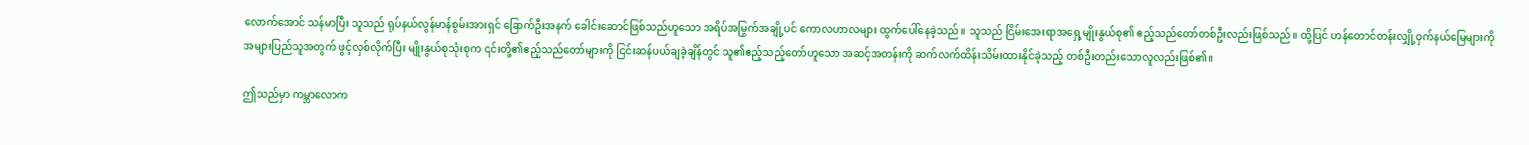လောက်အောင် သန်မာပြီး သူသည် ရုပ်နယ်လွန်မာန်စွမ်းအားရှင် ခြောက်ဦးအနက် ခေါင်းဆောင်ဖြစ်သည်ဟူသော အရိပ်အမြွက်အချို့ပင် ကောလဟာလများ ထွက်ပေါ်နေခဲ့သည်။ သူသည် ငြိမ်းအေးရာအရှေ့မျိုးနွယ်စု၏ ဧည့်သည်တော်တစ်ဦးလည်းဖြစ်သည်။ ထို့ပြင် ဟန်တောင်တန်းလျှို့ဝှက်နယ်မြေများကို အများပြည်သူအတွက် ဖွင့်လှစ်လိုက်ပြီး မျိုးနွယ်စုသုံးစုက ၎င်းတို့၏ဧည့်သည်တော်များကို ငြင်းဆန်ပယ်ချခဲ့ချိန်တွင် သူ၏ဧည့်သည့်တော်ဟူသော အဆင့်အတန်းကို ဆက်လက်ထိန်းသိမ်းထားနိုင်ခဲ့သည့် တစ်ဦးတည်းသောလူလည်းဖြစ်၏။

ဤသည်မှာ ကမ္ဘာလောက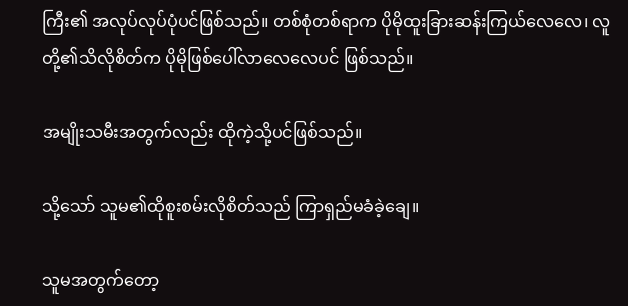ကြီး၏ အလုပ်လုပ်ပုံပင်ဖြစ်သည်။ တစ်စုံတစ်ရာက ပိုမိုထူးခြားဆန်းကြယ်လေလေ၊ လူတို့၏သိလိုစိတ်က ပိုမိုဖြစ်ပေါ်လာလေလေပင် ဖြစ်သည်။

အမျိုးသမီးအတွက်လည်း ထိုကဲ့သို့ပင်ဖြစ်သည်။

သို့သော် သူမ၏ထိုစူးစမ်းလိုစိတ်သည် ကြာရှည်မခံခဲ့ချေ။

သူမအတွက်တော့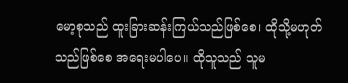မော့စုသည် ထူးခြားဆန်းကြယ်သည်ဖြစ်စေ၊ ထိုသို့မဟုတ်သည်ဖြစ်စေ အရေးမပါပေ။ ထိုသူသည် သူမ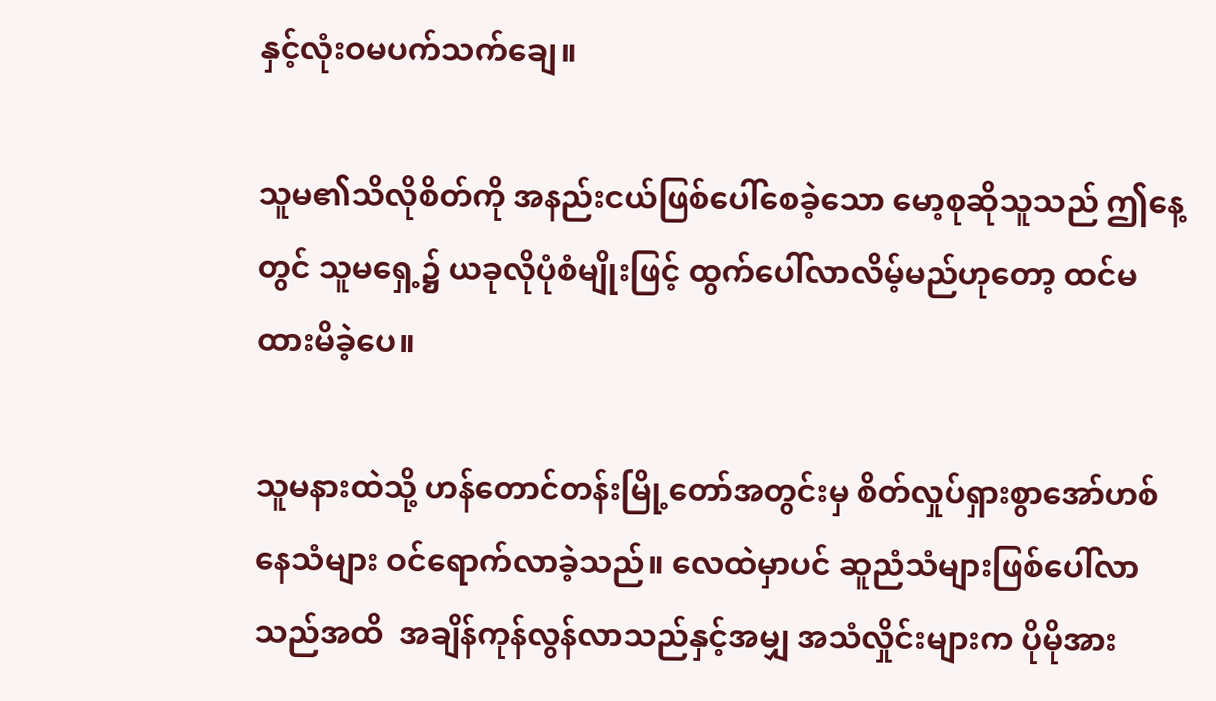နှင့်လုံးဝမပက်သက်ချေ။

သူမ၏သိလိုစိတ်ကို အနည်းငယ်ဖြစ်ပေါ်စေခဲ့သော မော့စုဆိုသူသည် ဤနေ့တွင် သူမရှေ့၌ ယခုလိုပုံစံမျိုးဖြင့် ထွက်ပေါ်လာလိမ့်မည်ဟုတော့ ထင်မထားမိခဲ့ပေ။

သူမနားထဲသို့ ဟန်တောင်တန်းမြို့တော်အတွင်းမှ စိတ်လှုပ်ရှားစွာအော်ဟစ်နေသံများ ဝင်ရောက်လာခဲ့သည်။ လေထဲမှာပင် ဆူညံသံများဖြစ်ပေါ်လာသည်အထိ  အချိန်ကုန်လွန်လာသည်နှင့်အမျှ အသံလှိုင်းများက ပိုမိုအား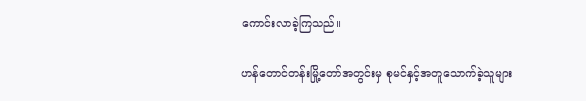ကောင်းလာခဲ့ကြသည်။

ဟန်တောင်တန်းမြို့တော်အတွင်းမှ စုမင်နှင့်အတူသောက်ခဲ့သူများ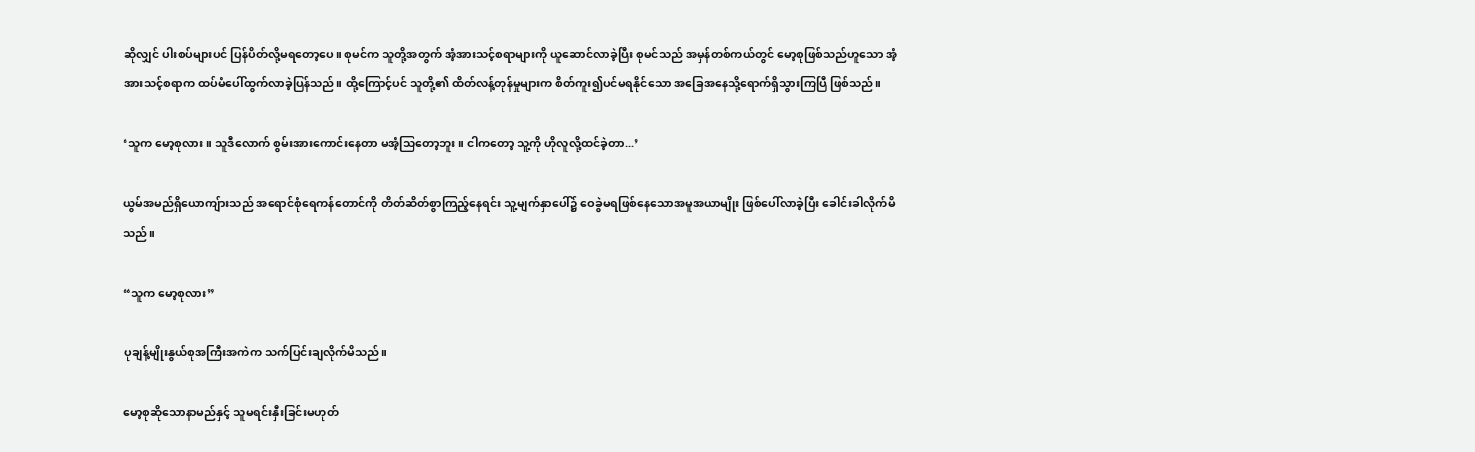ဆိုလျှင် ပါးစပ်များပင် ပြန်ပိတ်လို့မရတော့ပေ။ စုမင်က သူတို့အတွက် အံ့အားသင့်စရာများကို ယူဆောင်လာခဲ့ပြီး စုမင်သည် အမှန်တစ်ကယ်တွင် မော့စုဖြစ်သည်ဟူသော အံ့အားသင့်စရာက ထပ်မံပေါ်ထွက်လာခဲ့ပြန်သည်။ ထို့ကြောင့်ပင် သူတို့၏ ထိတ်လန့်တုန်မှုများက စိတ်ကူး၍ပင်မရနိုင်သော အခြေအနေသို့ရောက်ရှိသွားကြပြီ ဖြစ်သည်။

‘သူက မော့စုလား။ သူဒီလောက် စွမ်းအားကောင်းနေတာ မအံ့သြတော့ဘူး။ ငါကတော့ သူ့ကို ဟိုလူလို့ထင်ခဲ့တာ...’

ယွမ်အမည်ရှိယောကျ်ားသည် အရောင်စုံရေကန်တောင်ကို တိတ်ဆိတ်စွာကြည့်နေရင်း သူ့မျက်နှာပေါ်၌ ဝေခွဲမရဖြစ်နေသောအမူအယာမျိုး ဖြစ်ပေါ်လာခဲ့ပြီး ခေါင်းခါလိုက်မိသည်။

“သူက မော့စုလား”

ပုချန့်မျိုးနွယ်စုအကြီးအကဲက သက်ပြင်းချလိုက်မိသည်။

မော့စုဆိုသောနာမည်နှင့် သူမရင်းနှီးခြင်းမဟုတ်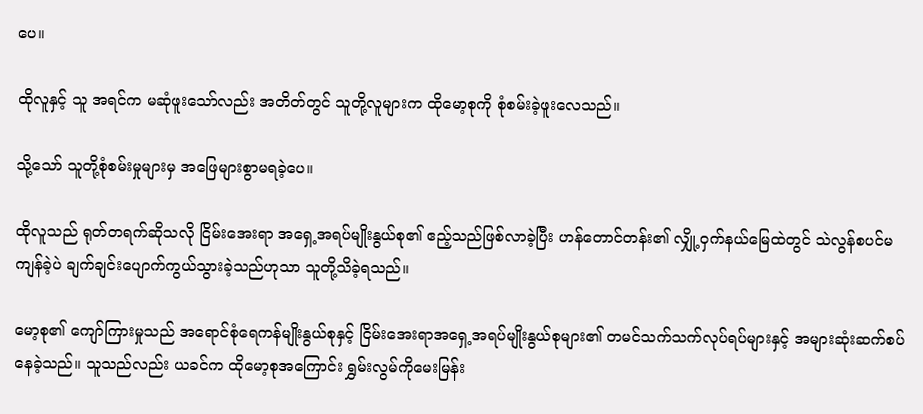ပေ။

ထိုလူနှင့် သူ အရင်က မဆုံဖူးသော်လည်း အတိတ်တွင် သူတို့လူများက ထိုမော့စုကို စုံစမ်းခဲ့ဖူးလေသည်။

သို့သော် သူတို့စုံစမ်းမှုများမှ အဖြေများစွာမရခဲ့ပေ။

ထိုလူသည် ရုတ်တရက်ဆိုသလို ငြိမ်းအေးရာ အရှေ့အရပ်မျိုးနွယ်စု၏ ဧည့်သည်ဖြစ်လာခဲ့ပြီး ဟန်တောင်တန်း၏ လျှို့ဝှက်နယ်မြေထဲတွင် သဲလွန်စပင်မကျန်ခဲ့ပဲ ချက်ချင်းပျောက်ကွယ်သွားခဲ့သည်ဟုသာ သူတို့သိခဲ့ရသည်။

မော့စု၏ ကျော်ကြားမှုသည် အရောင်စုံရေကန်မျိုးနွယ်စုနှင့် ငြိမ်းအေးရာအရှေ့အရပ်မျိုးနွယ်စုများ၏ တမင်သက်သက်လုပ်ရပ်များနှင့် အများဆုံးဆက်စပ်နေခဲ့သည်။ သူသည်လည်း ယခင်က ထိုမော့စုအကြောင်း ရွှမ်းလွမ်ကိုမေးမြန်း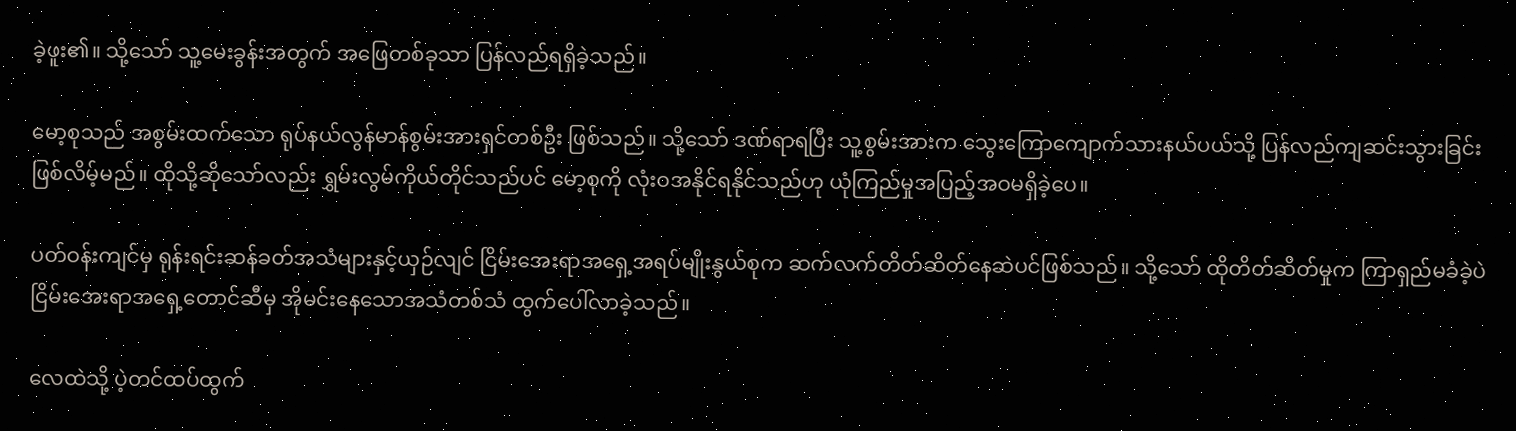ခဲ့ဖူး၏။ သို့သော် သူ့မေးခွန်းအတွက် အဖြေတစ်ခုသာ ပြန်လည်ရရှိခဲ့သည်။

မော့စုသည် အစွမ်းထက်သော ရုပ်နယ်လွန်မာန်စွမ်းအားရှင်တစ်ဦး ဖြစ်သည်။ သို့သော် ဒဏ်ရာရပြီး သူ့စွမ်းအားက သွေးကြောကျောက်သားနယ်ပယ်သို့ ပြန်လည်ကျဆင်းသွားခြင်း ဖြစ်လိမ့်မည်။ ထိုသို့ဆိုသော်လည်း ရွှမ်းလွမ်ကိုယ်တိုင်သည်ပင် မော့စုကို လုံးဝအနိုင်ရနိုင်သည်ဟု ယုံကြည်မှုအပြည့်အဝမရှိခဲ့ပေ။

ပတ်ဝန်းကျင်မှ ရုန်းရင်းဆန်ခတ်အသံများနှင့်ယှဉ်လျင် ငြိမ်းအေးရာအရှေ့အရပ်မျိုးနွယ်စုက ဆက်လက်တိတ်ဆိတ်နေဆဲပင်ဖြစ်သည်။ သို့သော် ထိုတိတ်ဆိတ်မှုက ကြာရှည်မခံခဲ့ပဲ ငြိမ်းအေးရာအရှေ့တောင်ဆီမှ အိုမင်းနေသောအသံတစ်သံ ထွက်ပေါ်လာခဲ့သည်။

လေထဲသို့ ပဲ့တင်ထပ်ထွက်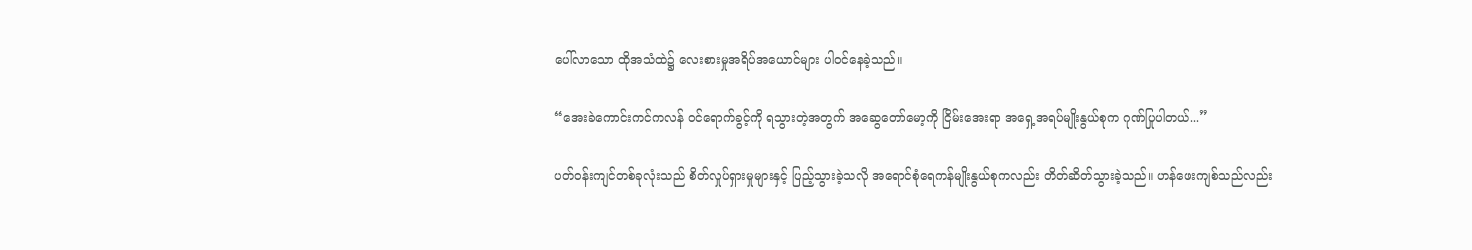ပေါ်လာသော ထိုအသံထဲ၌ လေးစားမှုအရိပ်အယောင်များ ပါဝင်နေခဲ့သည်။

“အေးခဲကောင်းကင်ကလန် ဝင်ရောက်ခွင့်ကို ရသွားတဲ့အတွက် အဆွေတော်မော့ကို ငြိမ်းအေးရာ အရှေ့အရပ်မျိုးနွယ်စုက ဂုဏ်ပြုပါတယ်...”

ပတ်ဝန်းကျင်တစ်ခုလုံးသည် စိတ်လှုပ်ရှားမှုများနှင့် ပြည့်သွားခဲ့သလို အရောင်စုံရေကန်မျိုးနွယ်စုကလည်း တိတ်ဆိတ်သွားခဲ့သည်။ ဟန်ဖေးကျစ်သည်လည်း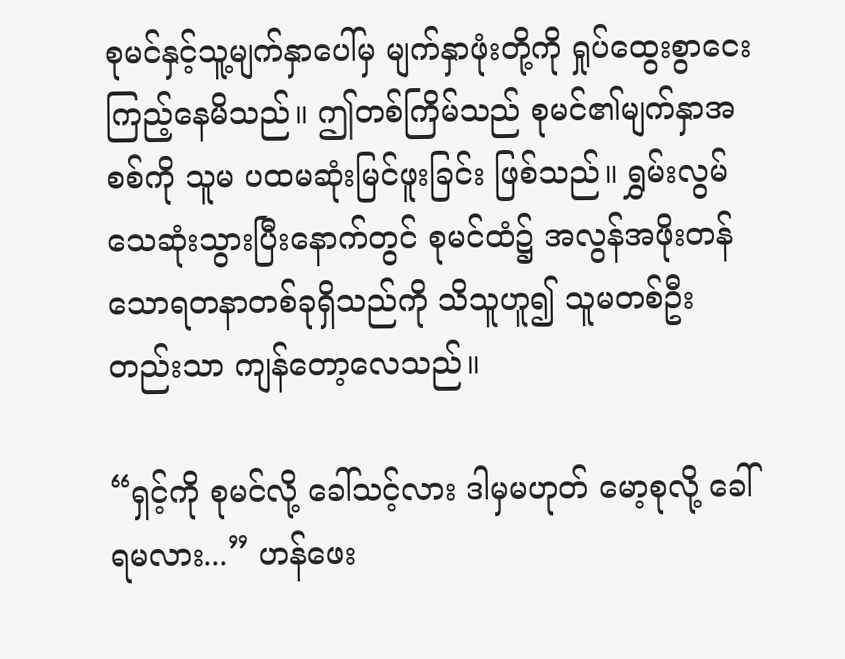စုမင်နှင့်သူ့မျက်နှာပေါ်မှ မျက်နှာဖုံးတို့ကို ရှုပ်ထွေးစွာငေးကြည့်နေမိသည်။ ဤတစ်ကြိမ်သည် စုမင်၏မျက်နှာအစစ်ကို သူမ ပထမဆုံးမြင်ဖူးခြင်း ဖြစ်သည်။ ရွှမ်းလွမ်သေဆုံးသွားပြီးနောက်တွင် စုမင်ထံ၌ အလွန်အဖိုးတန်သောရတနာတစ်ခုရှိသည်ကို သိသူဟူ၍ သူမတစ်ဦးတည်းသာ ကျန်တော့လေသည်။

“ရှင့်ကို စုမင်လို့ ခေါ်သင့်လား ဒါမှမဟုတ် မော့စုလို့ ခေါ်ရမလား...” ဟန်ဖေး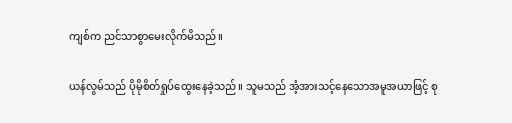ကျစ်က ညင်သာစွာမေးလိုက်မိသည်။

ယန်လွမ်သည် ပိုမိုစိတ်ရှုပ်ထွေးနေခဲ့သည်။ သူမသည် အံ့အားသင့်နေသောအမူအယာဖြင့် စု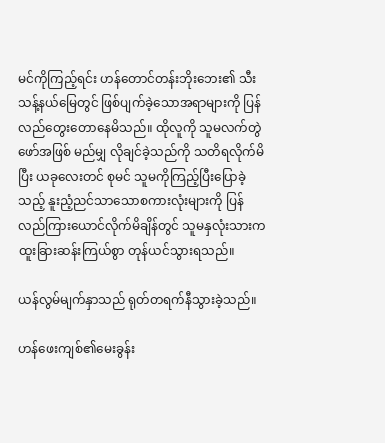မင်ကိုကြည့်ရင်း ဟန်တောင်တန်းဘိုးဘေး၏ သီးသန့်နယ်မြေတွင် ဖြစ်ပျက်ခဲ့သောအရာများကို ပြန်လည်တွေးတောနေမိသည်။ ထိုလူကို သူမလက်တွဲဖော်အဖြစ် မည်မျှ လိုချင်ခဲ့သည်ကို သတိရလိုက်မိပြီး ယခုလေးတင် စုမင် သူမကိုကြည့်ပြီးပြောခဲ့သည့် နူးညံ့ညင်သာသောစကားလုံးများကို ပြန်လည်ကြားယောင်လိုက်မိချိန်တွင် သူမနှလုံးသားက ထူးခြားဆန်းကြယ်စွာ တုန်ယင်သွားရသည်။

ယန်လွမ်မျက်နှာသည် ရုတ်တရက်နီသွားခဲ့သည်။

ဟန်ဖေးကျစ်၏မေးခွန်း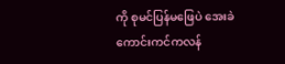ကို စုမင်ပြန်မဖြေပဲ အေးခဲကောင်းကင်ကလန်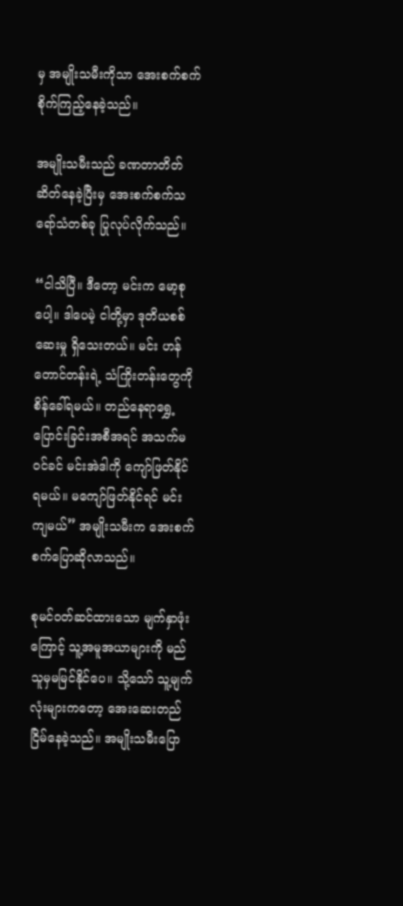မှ အမျိုးသမီးကိုသာ အေးစက်စက် စိုက်ကြည့်နေခဲ့သည်။

အမျိုးသမီးသည် ခဏတာတိတ်ဆိတ်နေခဲ့ပြီးမှ အေးစက်စက်သရော်သံတစ်ခု ပြုလုပ်လိုက်သည်။

“ငါသိပြီ။ ဒီတော့ မင်းက မော့စုပေါ့။ ဒါပေမဲ့ ငါတို့မှာ ဒုတိယစစ်ဆေးမှု ရှိသေးတယ်။ မင်း ဟန်တောင်တန်းရဲ့ သံကြိုးတန်းတွေကို စိန်ခေါ်ရမယ်။ တည်နေရာရွှေ့ပြောင်းခြင်းအစီအရင် အသက်မဝင်ခင် မင်းအဲဒါကို ကျော်ဖြတ်နိုင်ရမယ်။ မကျော်ဖြတ်နိုင်ရင် မင်းကျမယ်” အမျိုးသမီးက အေးစက်စက်ပြောဆိုလာသည်။

စုမင်ဝတ်ဆင်ထားသော မျက်နှာဖုံးကြောင့် သူ့အမူအယာများကို မည်သူမှမမြင်နိုင်ပေ။ သို့သော် သူ့မျက်လုံးများကတော့ အေးဆေးတည်ငြိမ်နေခဲ့သည်။ အမျိုးသမီးပြော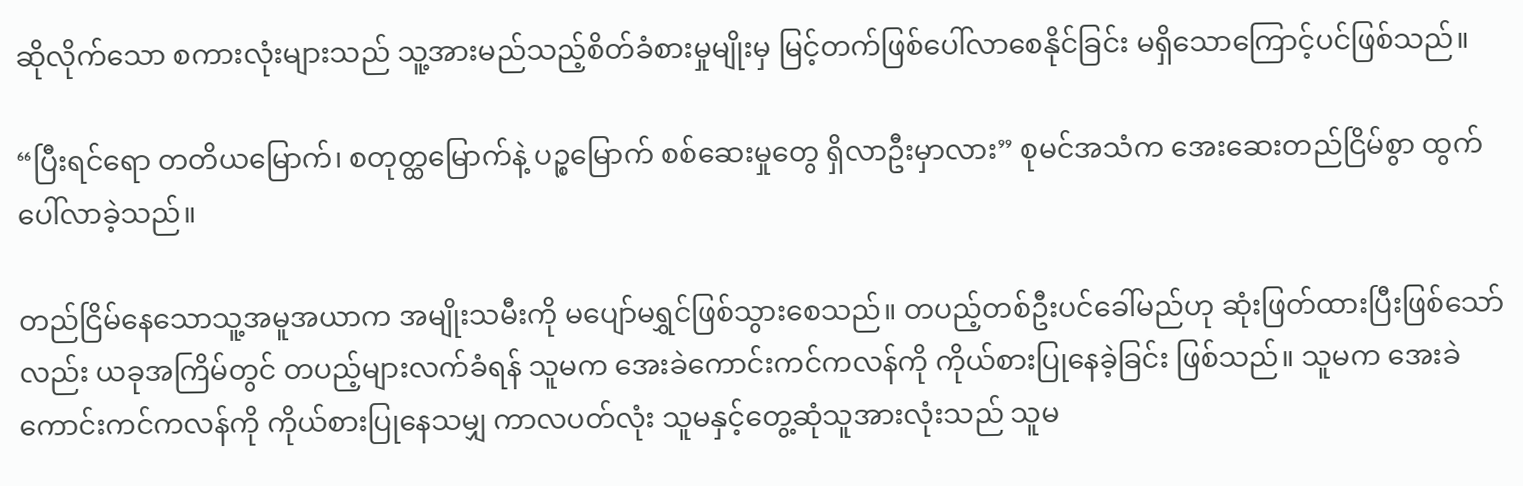ဆိုလိုက်သော စကားလုံးများသည် သူ့အားမည်သည့်စိတ်ခံစားမှုမျိုးမှ မြင့်တက်ဖြစ်ပေါ်လာစေနိုင်ခြင်း မရှိသောကြောင့်ပင်ဖြစ်သည်။

“ပြီးရင်ရော တတိယမြောက်၊ စတုတ္ထမြောက်နဲ့ ပဉ္စမြောက် စစ်ဆေးမှုတွေ ရှိလာဦးမှာလား” စုမင်အသံက အေးဆေးတည်ငြိမ်စွာ ထွက်ပေါ်လာခဲ့သည်။

တည်ငြိမ်နေသောသူ့အမူအယာက အမျိုးသမီးကို မပျော်မရွှင်ဖြစ်သွားစေသည်။ တပည့်တစ်ဦးပင်ခေါ်မည်ဟု ဆုံးဖြတ်ထားပြီးဖြစ်သော်လည်း ယခုအကြိမ်တွင် တပည့်များလက်ခံရန် သူမက အေးခဲကောင်းကင်ကလန်ကို ကိုယ်စားပြုနေခဲ့ခြင်း ဖြစ်သည်။ သူမက အေးခဲကောင်းကင်ကလန်ကို ကိုယ်စားပြုနေသမျှ ကာလပတ်လုံး သူမနှင့်တွေ့ဆုံသူအားလုံးသည် သူမ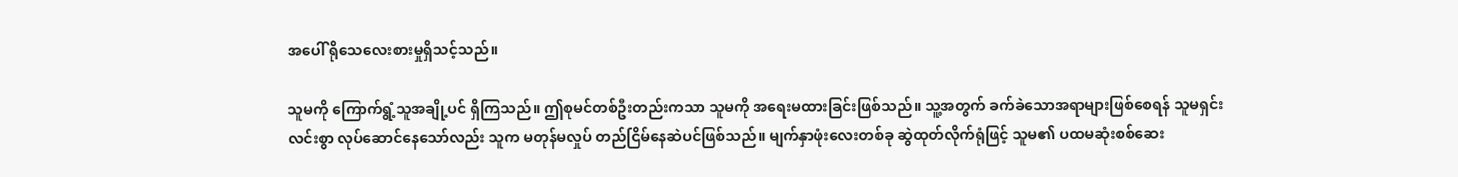အပေါ် ရိုသေလေးစားမှုရှိသင့်သည်။

သူမကို ကြောက်ရွံ့သူအချို့ပင် ရှိကြသည်။ ဤစုမင်တစ်ဦးတည်းကသာ သူမကို အရေးမထားခြင်းဖြစ်သည်။ သူ့အတွက် ခက်ခဲသောအရာများဖြစ်စေရန် သူမရှင်းလင်းစွာ လုပ်ဆောင်နေသော်လည်း သူက မတုန်မလှုပ် တည်ငြိမ်နေဆဲပင်ဖြစ်သည်။ မျက်နှာဖုံးလေးတစ်ခု ဆွဲထုတ်လိုက်ရုံဖြင့် သူမ၏ ပထမဆုံးစစ်ဆေး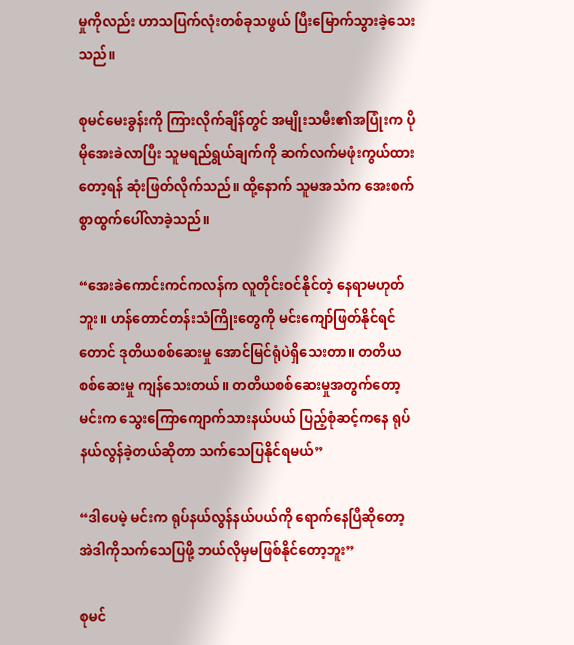မှုကိုလည်း ဟာသပြက်လုံးတစ်ခုသဖွယ် ပြီးမြောက်သွားခဲ့သေးသည်။

စုမင်မေးခွန်းကို ကြားလိုက်ချိန်တွင် အမျိုးသမီး၏အပြုံးက ပိုမိုအေးခဲလာပြီး သူမရည်ရွယ်ချက်ကို ဆက်လက်မဖုံးကွယ်ထားတော့ရန် ဆုံးဖြတ်လိုက်သည်။ ထို့နောက် သူမအသံက အေးစက်စွာထွက်ပေါ်လာခဲ့သည်။

“အေးခဲကောင်းကင်ကလန်က လူတိုင်းဝင်နိုင်တဲ့ နေရာမဟုတ်ဘူး။ ဟန်တောင်တန်းသံကြိုးတွေကို မင်းကျော်ဖြတ်နိုင်ရင်တောင် ဒုတိယစစ်ဆေးမှု အောင်မြင်ရုံပဲရှိသေးတာ။ တတိယစစ်ဆေးမှု ကျန်သေးတယ်။ တတိယစစ်ဆေးမှုအတွက်တော့ မင်းက သွေးကြောကျောက်သားနယ်ပယ် ပြည့်စုံဆင့်ကနေ ရုပ်နယ်လွန်ခဲ့တယ်ဆိုတာ သက်သေပြနိုင်ရမယ်”

“ဒါပေမဲ့ မင်းက ရုပ်နယ်လွန်နယ်ပယ်ကို ရောက်နေပြီဆိုတော့ အဲဒါကိုသက်သေပြဖို့ ဘယ်လိုမှမဖြစ်နိုင်တော့ဘူး”

စုမင်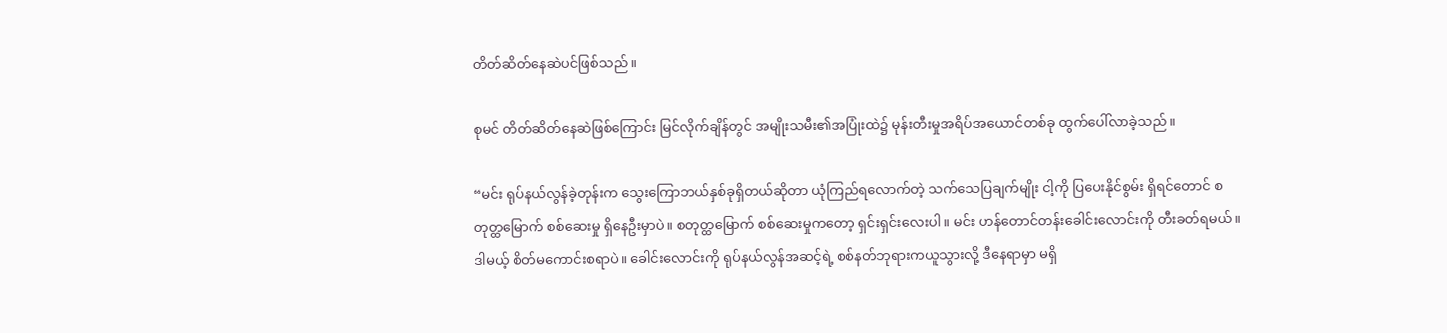တိတ်ဆိတ်နေဆဲပင်ဖြစ်သည်။

စုမင် တိတ်ဆိတ်နေဆဲဖြစ်ကြောင်း မြင်လိုက်ချိန်တွင် အမျိုးသမီး၏အပြုံးထဲ၌ မုန်းတီးမှုအရိပ်အယောင်တစ်ခု ထွက်ပေါ်လာခဲ့သည်။

“မင်း ရုပ်နယ်လွန်ခဲ့တုန်းက သွေးကြောဘယ်နှစ်ခုရှိတယ်ဆိုတာ ယုံကြည်ရလောက်တဲ့ သက်သေပြချက်မျိုး ငါ့ကို ပြပေးနိုင်စွမ်း ရှိရင်တောင် စတုတ္ထမြောက် စစ်ဆေးမှု ရှိနေဦးမှာပဲ။ စတုတ္ထမြောက် စစ်ဆေးမှုကတော့ ရှင်းရှင်းလေးပါ။ မင်း ဟန်တောင်တန်းခေါင်းလောင်းကို တီးခတ်ရမယ်။ ဒါမယ့် စိတ်မကောင်းစရာပဲ။ ခေါင်းလောင်းကို ရုပ်နယ်လွန်အဆင့်ရဲ့ စစ်နတ်ဘုရားကယူသွားလို့ ဒီနေရာမှာ မရှိ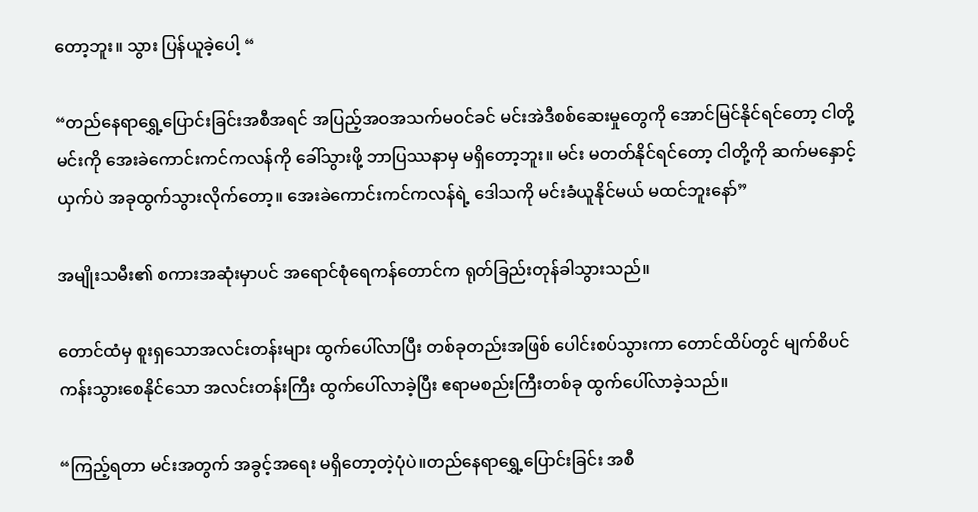တော့ဘူး။ သွား ပြန်ယူခဲ့ပေါ့ “

“တည်နေရာရွှေ့ပြောင်းခြင်းအစီအရင် အပြည့်အဝအသက်မဝင်ခင် မင်းအဲဒီစစ်ဆေးမှုတွေကို အောင်မြင်နိုင်ရင်တော့ ငါတို့ မင်းကို အေးခဲကောင်းကင်ကလန်ကို ခေါ်သွားဖို့ ဘာပြဿနာမှ မရှိတော့ဘူး။ မင်း မတတ်နိုင်ရင်တော့ ငါတို့ကို ဆက်မနှောင့်ယှက်ပဲ အခုထွက်သွားလိုက်တော့။ အေးခဲကောင်းကင်ကလန်ရဲ့ ဒေါသကို မင်းခံယူနိုင်မယ် မထင်ဘူးနော်”

အမျိုးသမီး၏ စကားအဆုံးမှာပင် အရောင်စုံရေကန်တောင်က ရုတ်ခြည်းတုန်ခါသွားသည်။

တောင်ထံမှ စူးရှသောအလင်းတန်းများ ထွက်ပေါ်လာပြီး တစ်ခုတည်းအဖြစ် ပေါင်းစပ်သွားကာ တောင်ထိပ်တွင် မျက်စိပင်ကန်းသွားစေနိုင်သော အလင်းတန်းကြီး ထွက်ပေါ်လာခဲ့ပြီး ဧရာမစည်းကြီးတစ်ခု ထွက်ပေါ်လာခဲ့သည်။

“ကြည့်ရတာ မင်းအတွက် အခွင့်အရေး မရှိတော့တဲ့ပုံပဲ။တည်နေရာရွှေ့ပြောင်းခြင်း အစီ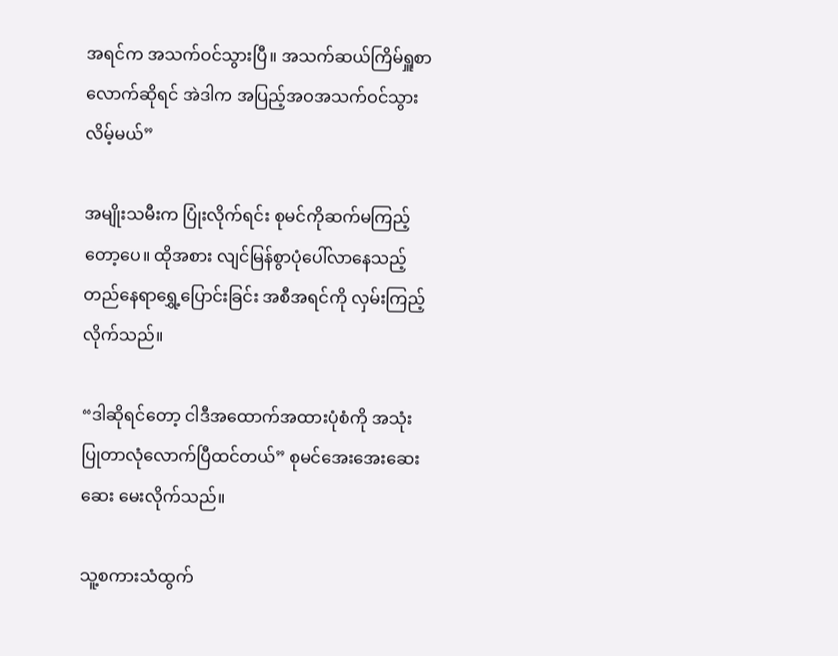အရင်က အသက်ဝင်သွားပြီ။ အသက်ဆယ်ကြိမ်ရှူစာလောက်ဆိုရင် အဲဒါက အပြည့်အဝအသက်ဝင်သွားလိမ့်မယ်”

အမျိုးသမီးက ပြုံးလိုက်ရင်း စုမင်ကိုဆက်မကြည့်တော့ပေ။ ထိုအစား လျင်မြန်စွာပုံပေါ်လာနေသည့် တည်နေရာရွှေ့ပြောင်းခြင်း အစီအရင်ကို လှမ်းကြည့်လိုက်သည်။

“ဒါဆိုရင်တော့ ငါဒီအထောက်အထားပုံစံကို အသုံးပြုတာလုံလောက်ပြီထင်တယ်” စုမင်အေးအေးဆေးဆေး မေးလိုက်သည်။

သူ့စကားသံထွက်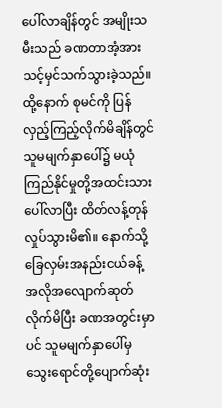ပေါ်လာချိန်တွင် အမျိုးသမီးသည် ခဏတာအံ့အားသင့်မှင်သက်သွားခဲ့သည်။ ထို့နောက် စုမင်ကို ပြန်လှည့်ကြည့်လိုက်မိချိန်တွင် သူမမျက်နှာပေါ်၌ မယုံကြည်နိုင်မှုတို့အထင်းသားပေါ်လာပြီး ထိတ်လန့်တုန်လှုပ်သွားမိ၏။ နောက်သို့ ခြေလှမ်းအနည်းငယ်ခန့် အလိုအလျောက်ဆုတ်လိုက်မိပြီး ခဏအတွင်းမှာပင် သူမမျက်နှာပေါ်မှ သွေးရောင်တို့ပျောက်ဆုံး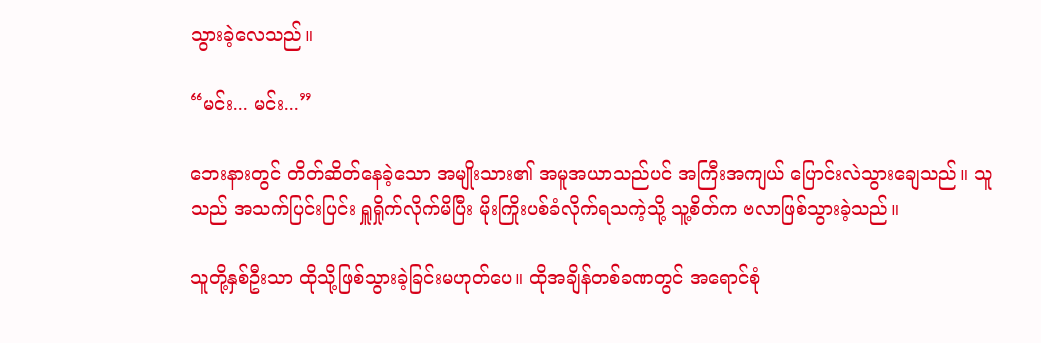သွားခဲ့လေသည်။

“မင်း... မင်း...”

ဘေးနားတွင် တိတ်ဆိတ်နေခဲ့သော အမျိုးသား၏ အမူအယာသည်ပင် အကြီးအကျယ် ပြောင်းလဲသွားချေသည်။ သူသည် အသက်ပြင်းပြင်း ရှူရှိုက်လိုက်မိပြီး မိုးကြိုးပစ်ခံလိုက်ရသကဲ့သို့ သူ့စိတ်က ဗလာဖြစ်သွားခဲ့သည်။

သူတို့နှစ်ဦးသာ ထိုသို့ဖြစ်သွားခဲ့ခြင်းမဟုတ်ပေ။ ထိုအချိန်တစ်ခဏတွင် အရောင်စုံ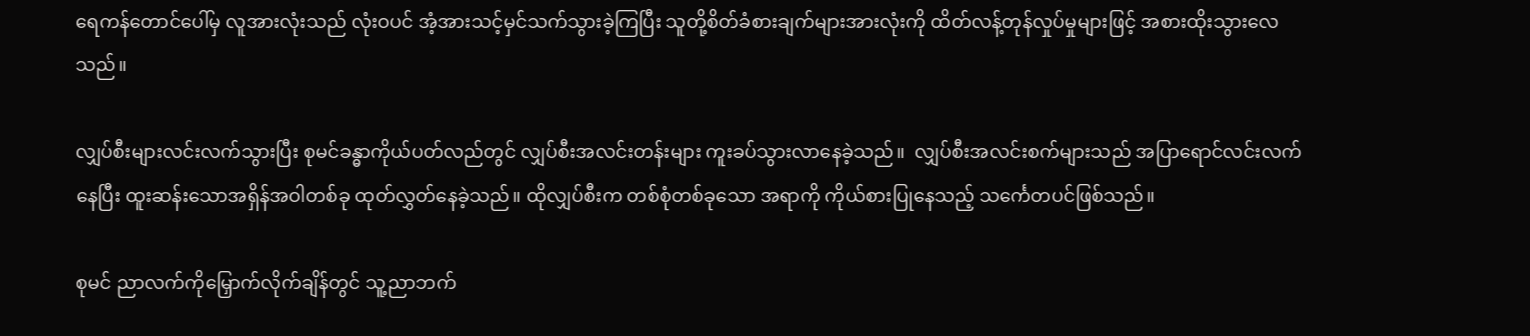ရေကန်တောင်ပေါ်မှ လူအားလုံးသည် လုံးဝပင် အံ့အားသင့်မှင်သက်သွားခဲ့ကြပြီး သူတို့စိတ်ခံစားချက်များအားလုံးကို ထိတ်လန့်တုန်လှုပ်မှုများဖြင့် အစားထိုးသွားလေသည်။

လျှပ်စီးများလင်းလက်သွားပြီး စုမင်ခန္ဓာကိုယ်ပတ်လည်တွင် လျှပ်စီးအလင်းတန်းများ ကူးခပ်သွားလာနေခဲ့သည်။  လျှပ်စီးအလင်းစက်များသည် အပြာရောင်လင်းလက်နေပြီး ထူးဆန်းသောအရှိန်အဝါတစ်ခု ထုတ်လွှတ်နေခဲ့သည်။ ထိုလျှပ်စီးက တစ်စုံတစ်ခုသော အရာကို ကိုယ်စားပြုနေသည့် သင်္ကေတပင်ဖြစ်သည်။

စုမင် ညာလက်ကိုမြှောက်လိုက်ချိန်တွင် သူ့ညာဘက်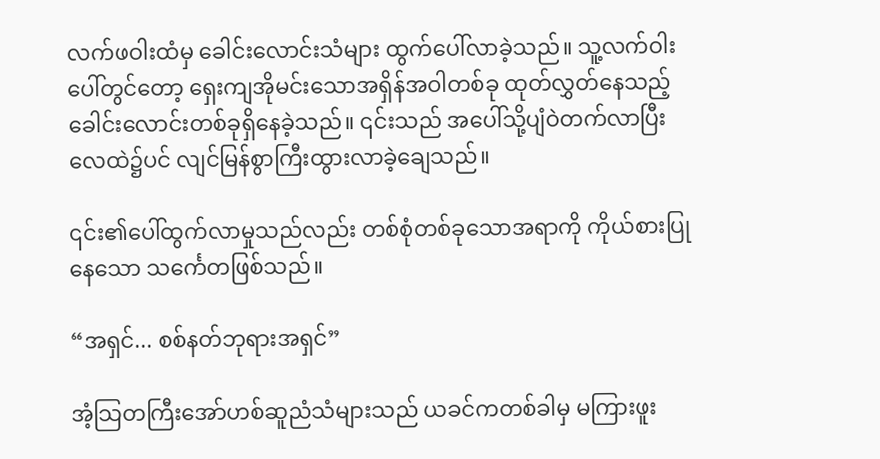လက်ဖဝါးထံမှ ခေါင်းလောင်းသံများ ထွက်ပေါ်လာခဲ့သည်။ သူ့လက်ဝါးပေါ်တွင်တော့ ရှေးကျအိုမင်းသောအရှိန်အဝါတစ်ခု ထုတ်လွှတ်နေသည့် ခေါင်းလောင်းတစ်ခုရှိနေခဲ့သည်။ ၎င်းသည် အပေါ်သို့ပျံဝဲတက်လာပြီး လေထဲ၌ပင် လျင်မြန်စွာကြီးထွားလာခဲ့ချေသည်။

၎င်း၏ပေါ်ထွက်လာမှုသည်လည်း တစ်စုံတစ်ခုသောအရာကို ကိုယ်စားပြုနေသော သင်္ကေတဖြစ်သည်။

“အရှင်... စစ်နတ်ဘုရားအရှင်”

အံ့သြတကြီးအော်ဟစ်ဆူညံသံများသည် ယခင်ကတစ်ခါမှ မကြားဖူး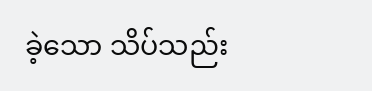ခဲ့သော သိပ်သည်း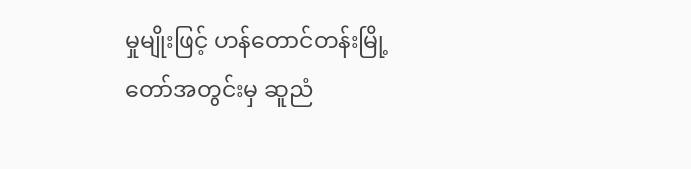မှုမျိုးဖြင့် ဟန်တောင်တန်းမြို့တော်အတွင်းမှ ဆူညံ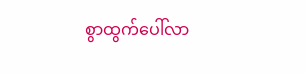စွာထွက်ပေါ်လာ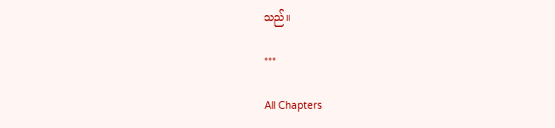သည်။

***

All Chapters